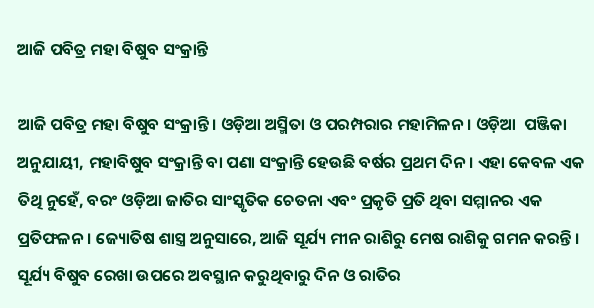ଆଜି ପବିତ୍ର ମହା ବିଷୁବ ସଂକ୍ରାନ୍ତି

ଆଜି ପବିତ୍ର ମହା ବିଷୁବ ସଂକ୍ରାନ୍ତି। ଓଡ଼ିଆ ଅସ୍ମିତା ଓ ପରମ୍ପରାର ମହାମିଳନ। ଓଡ଼ିଆ  ପଞ୍ଜିକା ଅନୁଯାୟୀ, ମହାବିଷୁବ ସଂକ୍ରାନ୍ତି ବା ପଣା ସଂକ୍ରାନ୍ତି ହେଉଛି ବର୍ଷର ପ୍ରଥମ ଦିନ। ଏହା କେବଳ ଏକ ତିଥି ନୁହେଁ, ବରଂ ଓଡ଼ିଆ ଜାତିର ସାଂସ୍କୃତିକ ଚେତନା ଏବଂ ପ୍ରକୃତି ପ୍ରତି ଥିବା ସମ୍ମାନର ଏକ ପ୍ରତିଫଳନ। ଜ୍ୟୋତିଷ ଶାସ୍ତ୍ର ଅନୁସାରେ, ଆଜି ସୂର୍ଯ୍ୟ ମୀନ ରାଶିରୁ ମେଷ ରାଶିକୁ ଗମନ କରନ୍ତି । ସୂର୍ଯ୍ୟ ବିଷୁବ ରେଖା ଉପରେ ଅବସ୍ଥାନ କରୁଥିବାରୁ ଦିନ ଓ ରାତିର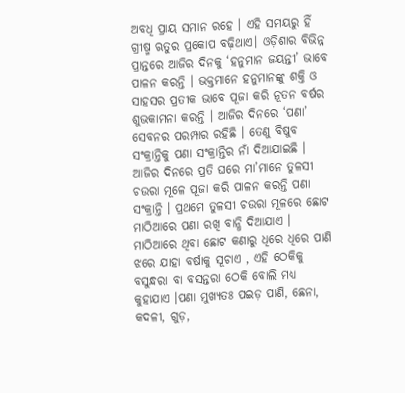ଅବଧି ପ୍ରାୟ ସମାନ ରହେ । ଏହି ସମୟରୁ ହିଁ ଗ୍ରୀଷ୍ମ ଋତୁର ପ୍ରକୋପ ବଢ଼ିଥାଏ। ଓଡ଼ିଶାର ବିଭିନ୍ନ ପ୍ରାନ୍ତରେ ଆଜିର ଦିନକୁ ‘ହନୁମାନ ଜୟନ୍ତୀ’ ଭାବେ ପାଳନ କରନ୍ତି । ଭକ୍ତମାନେ ହନୁମାନଙ୍କୁ ଶକ୍ତି ଓ ସାହସର ପ୍ରତୀକ ଭାବେ ପୂଜା କରି ନୂତନ ବର୍ଷର ଶୁଭକାମନା କରନ୍ତି । ଆଜିର ଦିନରେ ‘ପଣା’ ସେବନର ପରମ୍ପାର ରହିଛି । ତେଣୁ ବିଷୁବ ସଂକ୍ରାନ୍ତିକୁ ପଣା ସଂକ୍ରାନ୍ତିର ନାଁ ଦିଆଯାଇଛି । ଆଜିର ଦିନରେ ପ୍ରତି ଘରେ ମା’ମାନେ ତୁଳସୀ ଚଉରା ମୂଳେ ପୂଜା କରି ପାଳନ କରନ୍ତି ପଣା ସଂକ୍ରାନ୍ତି । ପ୍ରଥମେ ତୁଳସୀ ଚଉରା ମୂଳରେ ଛୋଟ ମାଠିଆରେ ପଣା ରଖି ବାନ୍ଧି ଦିଆଯାଏ । ମାଠିଆରେ ଥିବା ଛୋଟ କଣାରୁ ଧିରେ ଧିରେ ପାଣି ଝରେ ଯାହା ବର୍ଷାକୁ ସୂଚାଏ , ଏହି ଠେକିକୁ ବସୁନ୍ଧରା ବା ବସନ୍ତରା ଠେକି ବୋଲି ମଧ୍ୟ କୁହାଯାଏ ।ପଣା ମୁଖ୍ୟତଃ ପଇଡ଼ ପାଣି, ଛେନା, କଦଳୀ, ଗୁଡ଼,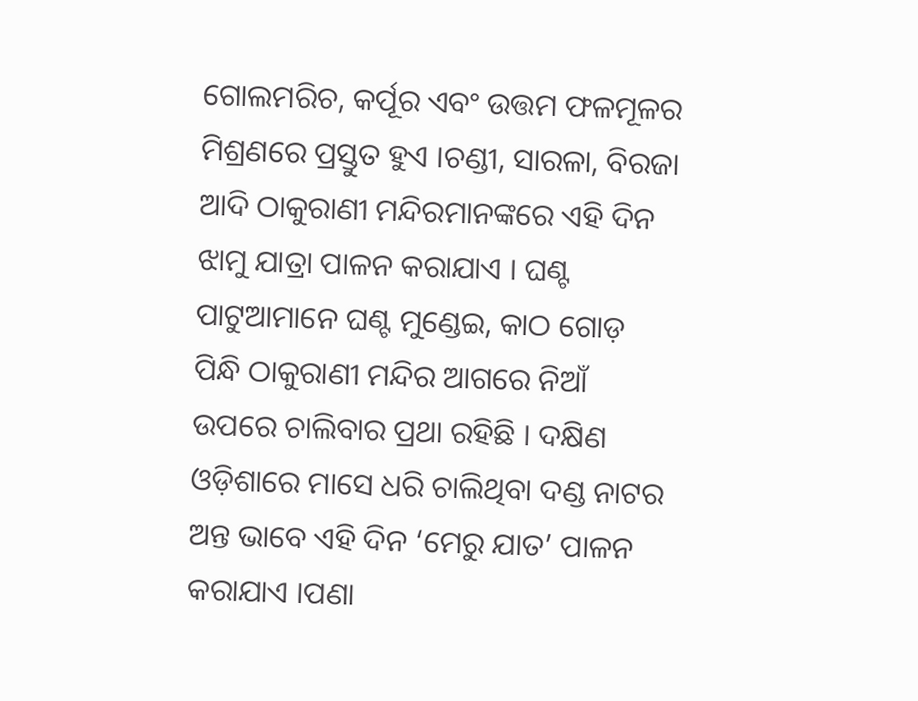ଗୋଲମରିଚ, କର୍ପୂର ଏବଂ ଉତ୍ତମ ଫଳମୂଳର ମିଶ୍ରଣରେ ପ୍ରସ୍ତୁତ ହୁଏ ।ଚଣ୍ଡୀ, ସାରଳା, ବିରଜା ଆଦି ଠାକୁରାଣୀ ମନ୍ଦିରମାନଙ୍କରେ ଏହି ଦିନ ଝାମୁ ଯାତ୍ରା ପାଳନ କରାଯାଏ । ଘଣ୍ଟ ପାଟୁଆମାନେ ଘଣ୍ଟ ମୁଣ୍ଡେଇ, କାଠ ଗୋଡ଼ ପିନ୍ଧି ଠାକୁରାଣୀ ମନ୍ଦିର ଆଗରେ ନିଆଁ ଉପରେ ଚାଲିବାର ପ୍ରଥା ରହିଛି । ଦକ୍ଷିଣ ଓଡ଼ିଶାରେ ମାସେ ଧରି ଚାଲିଥିବା ଦଣ୍ଡ ନାଟର ଅନ୍ତ ଭାବେ ଏହି ଦିନ ‘ମେରୁ ଯାତ’ ପାଳନ କରାଯାଏ ।ପଣା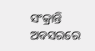ସଂକ୍ରାନ୍ତି ଅବସରରେ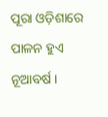ପୂରା ଓଡ଼ିଶାରେ ପାଳନ ହୁଏ ନୂଆବର୍ଷ ।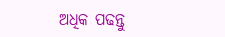ଅଧିକ ପଢନ୍ତୁ